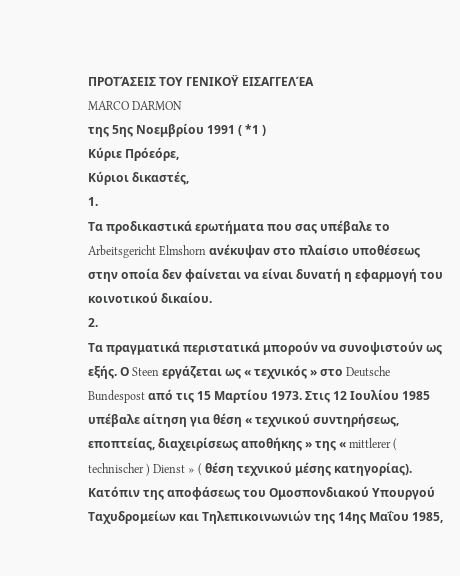ΠΡΟΤΆΣΕΙΣ ΤΟΥ ΓΕΝΙΚΟΫ ΕΙΣΑΓΓΕΛΈΑ
MARCO DARMON
της 5ης Νοεμβρίου 1991 ( *1 )
Κύριε Πρόεόρε,
Κύριοι δικαστές,
1.
Τα προδικαστικά ερωτήματα που σας υπέβαλε το Arbeitsgericht Elmshorn ανέκυψαν στο πλαίσιο υποθέσεως στην οποία δεν φαίνεται να είναι δυνατή η εφαρμογή του κοινοτικού δικαίου.
2.
Τα πραγματικά περιστατικά μπορούν να συνοψιστούν ως εξής. Ο Steen εργάζεται ως « τεχνικός » στο Deutsche Bundespost από τις 15 Μαρτίου 1973. Στις 12 Ιουλίου 1985 υπέβαλε αίτηση για θέση « τεχνικού συντηρήσεως, εποπτείας, διαχειρίσεως αποθήκης » της « mittlerer ( technischer ) Dienst » ( θέση τεχνικού μέσης κατηγορίας). Κατόπιν της αποφάσεως του Ομοσπονδιακού Υπουργού Ταχυδρομείων και Τηλεπικοινωνιών της 14ης Μαΐου 1985,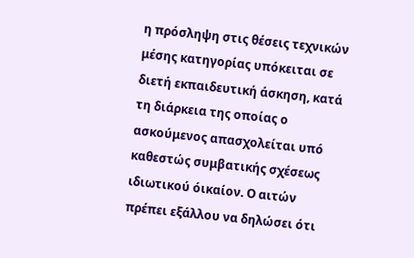η πρόσληψη στις θέσεις τεχνικών μέσης κατηγορίας υπόκειται σε διετή εκπαιδευτική άσκηση, κατά τη διάρκεια της οποίας ο ασκούμενος απασχολείται υπó καθεστώς συμβατικής σχέσεως ιδιωτικού όικαίον. Ο αιτών πρέπει εξάλλου να δηλώσει ότι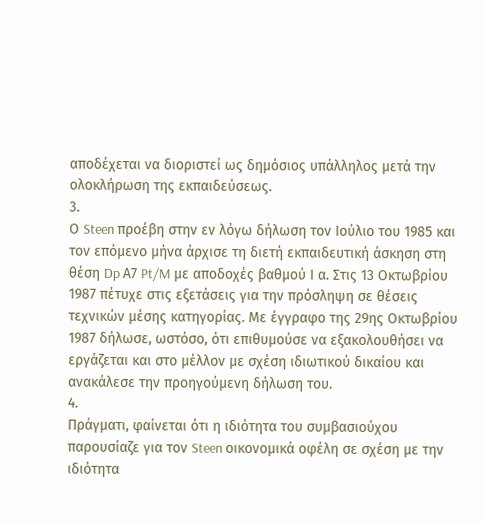αποδέχεται να διοριστεί ως δημόσιος υπάλληλος μετά την ολοκλήρωση της εκπαιδεύσεως.
3.
Ο Steen προέβη στην εν λόγω δήλωση τον Ιούλιο του 1985 και τον επόμενο μήνα άρχισε τη διετή εκπαιδευτική άσκηση στη θέση Dp Α7 Pt/M με αποδοχές βαθμού Ι α. Στις 13 Οκτωβρίου 1987 πέτυχε στις εξετάσεις για την πρόσληψη σε θέσεις τεχνικών μέσης κατηγορίας. Με έγγραφο της 29ης Οκτωβρίου 1987 δήλωσε, ωστόσο, ότι επιθυμούσε να εξακολουθήσει να εργάζεται και στο μέλλον με σχέση ιδιωτικού δικαίου και ανακάλεσε την προηγούμενη δήλωση του.
4.
Πράγματι, φαίνεται ότι η ιδιότητα του συμβασιούχου παρουσίαζε για τον Steen οικονομικά οφέλη σε σχέση με την ιδιότητα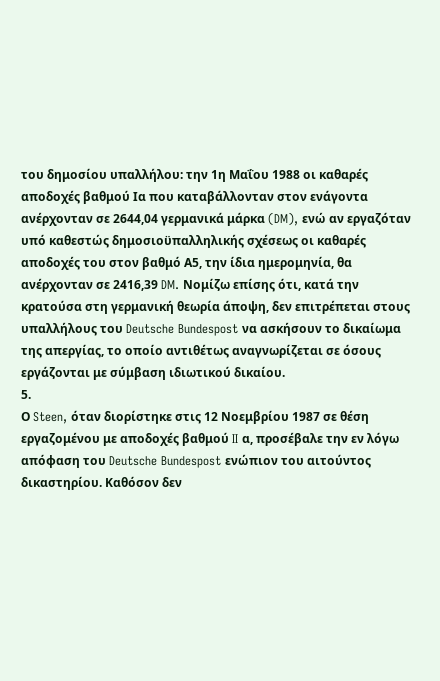του δημοσίου υπαλλήλου: την 1η Μαΐου 1988 οι καθαρές αποδοχές βαθμού Ια που καταβάλλονταν στον ενάγοντα ανέρχονταν σε 2644,04 γερμανικά μάρκα (DM), ενώ αν εργαζόταν υπό καθεστώς δημοσιοϋπαλληλικής σχέσεως οι καθαρές αποδοχές του στον βαθμό Α5, την ίδια ημερομηνία, θα ανέρχονταν σε 2416,39 DM. Νομίζω επίσης ότι, κατά την κρατούσα στη γερμανική θεωρία άποψη, δεν επιτρέπεται στους υπαλλήλους του Deutsche Bundespost να ασκήσουν το δικαίωμα της απεργίας, το οποίο αντιθέτως αναγνωρίζεται σε όσους εργάζονται με σύμβαση ιδιωτικού δικαίου.
5.
Ο Steen, όταν διορίστηκε στις 12 Νοεμβρίου 1987 σε θέση εργαζομένου με αποδοχές βαθμού II α, προσέβαλε την εν λόγω απόφαση του Deutsche Bundespost ενώπιον του αιτούντος δικαστηρίου. Καθόσον δεν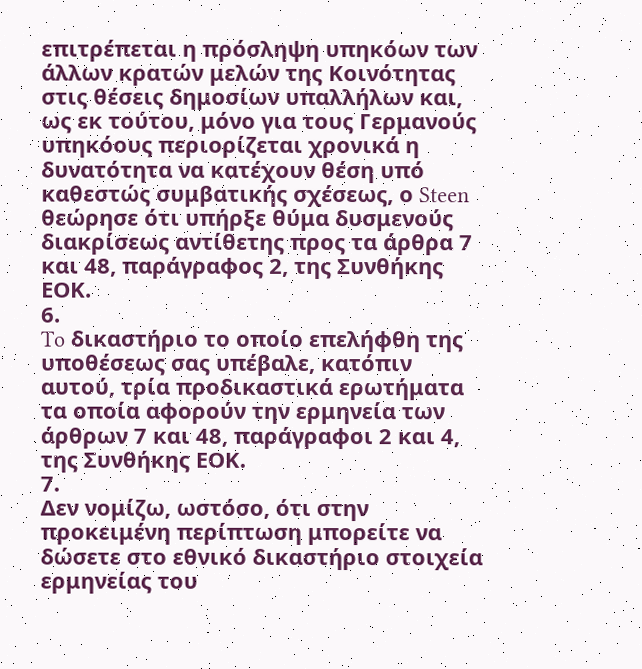επιτρέπεται η πρόσληψη υπηκόων των άλλων κρατών μελών της Κοινότητας στις θέσεις δημοσίων υπαλλήλων και, ως εκ τούτου, μόνο για τους Γερμανούς υπηκόους περιορίζεται χρονικά η δυνατότητα να κατέχουν θέση υπό καθεστώς συμβατικής σχέσεως, ο Steen θεώρησε ότι υπήρξε θύμα δυσμενούς διακρίσεως αντίθετης προς τα άρθρα 7 και 48, παράγραφος 2, της Συνθήκης ΕΟΚ.
6.
To δικαστήριο το οποίο επελήφθη της υποθέσεως σας υπέβαλε, κατόπιν αυτού, τρία προδικαστικά ερωτήματα τα οποία αφορούν την ερμηνεία των άρθρων 7 και 48, παράγραφοι 2 και 4, της Συνθήκης ΕΟΚ.
7.
Δεν νομίζω, ωστόσο, ότι στην προκειμένη περίπτωση μπορείτε να δώσετε στο εθνικό δικαστήριο στοιχεία ερμηνείας του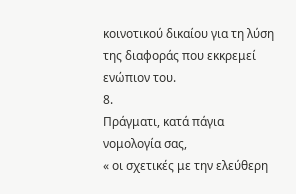κοινοτικού δικαίου για τη λύση της διαφοράς που εκκρεμεί ενώπιον του.
8.
Πράγματι, κατά πάγια νομολογία σας,
« οι σχετικές με την ελεύθερη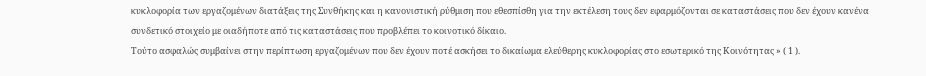κυκλοφορία των εργαζομένων διατάξεις της Συνθήκης και η κανονιστική ρύθμιση που εθεσπίσθη για την εκτέλεση τους δεν εφαρμόζονται σε καταστάσεις που δεν έχουν κανένα συνδετικό στοιχείο με οιαδήποτε από τις καταστάσεις που προβλέπει το κοινοτικό δίκαιο.
Τούτο ασφαλώς συμβαίνει στην περίπτωση εργαζομένων που δεν έχουν ποτέ ασκήσει το δικαίωμα ελεύθερης κυκλοφορίας στο εσωτερικό της Κοινότητας » ( 1 ).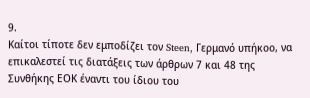9.
Καίτοι τίποτε δεν εμποδίζει τον Steen, Γερμανό υπήκοο, να επικαλεστεί τις διατάξεις των άρθρων 7 και 48 της Συνθήκης ΕΟΚ έναντι του ίδιου του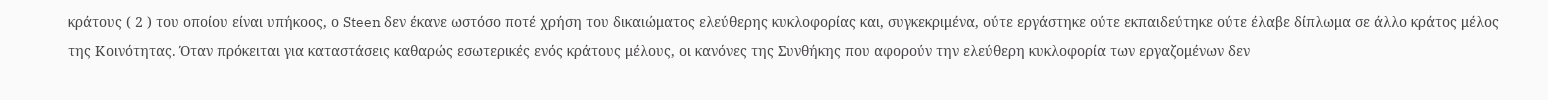κράτους ( 2 ) του οποίου είναι υπήκοος, ο Steen δεν έκανε ωστόσο ποτέ χρήση του δικαιώματος ελεύθερης κυκλοφορίας και, συγκεκριμένα, ούτε εργάστηκε ούτε εκπαιδεύτηκε ούτε έλαβε δίπλωμα σε άλλο κράτος μέλος της Κοινότητας. Όταν πρόκειται για καταστάσεις καθαρώς εσωτερικές ενός κράτους μέλους, οι κανόνες της Συνθήκης που αφορούν την ελεύθερη κυκλοφορία των εργαζομένων δεν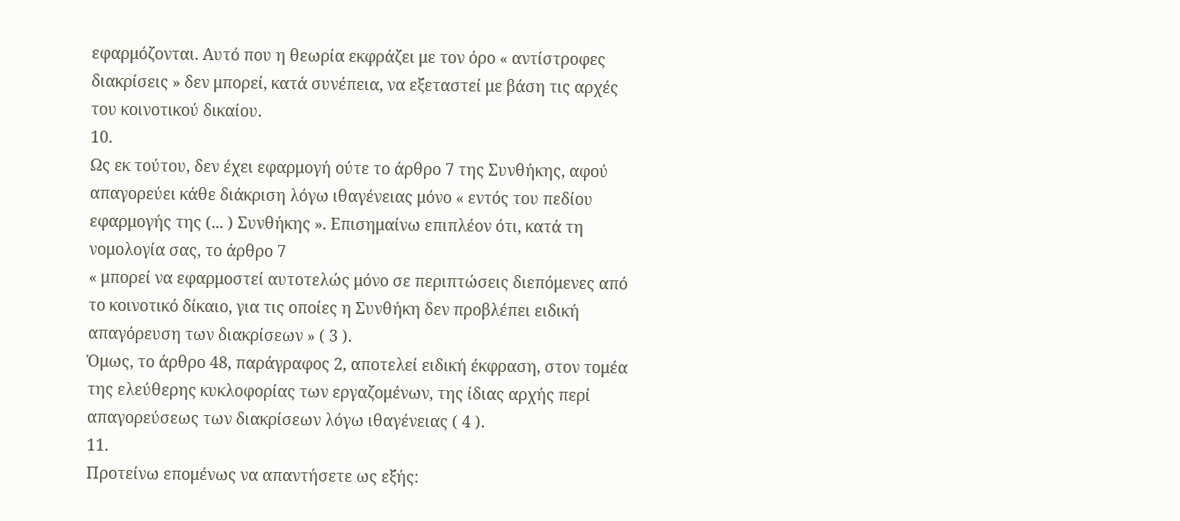εφαρμόζονται. Αυτό που η θεωρία εκφράζει με τον όρο « αντίστροφες διακρίσεις » δεν μπορεί, κατά συνέπεια, να εξεταστεί με βάση τις αρχές του κοινοτικού δικαίου.
10.
Ως εκ τούτου, δεν έχει εφαρμογή ούτε το άρθρο 7 της Συνθήκης, αφού απαγορεύει κάθε διάκριση λόγω ιθαγένειας μόνο « εντός του πεδίου εφαρμογής της (... ) Συνθήκης ». Επισημαίνω επιπλέον ότι, κατά τη νομολογία σας, το άρθρο 7
« μπορεί να εφαρμοστεί αυτοτελώς μόνο σε περιπτώσεις διεπόμενες από το κοινοτικό δίκαιο, για τις οποίες η Συνθήκη δεν προβλέπει ειδική απαγόρευση των διακρίσεων » ( 3 ).
Όμως, το άρθρο 48, παράγραφος 2, αποτελεί ειδική έκφραση, στον τομέα της ελεύθερης κυκλοφορίας των εργαζομένων, της ίδιας αρχής περί απαγορεύσεως των διακρίσεων λόγω ιθαγένειας ( 4 ).
11.
Προτείνω επομένως να απαντήσετε ως εξής: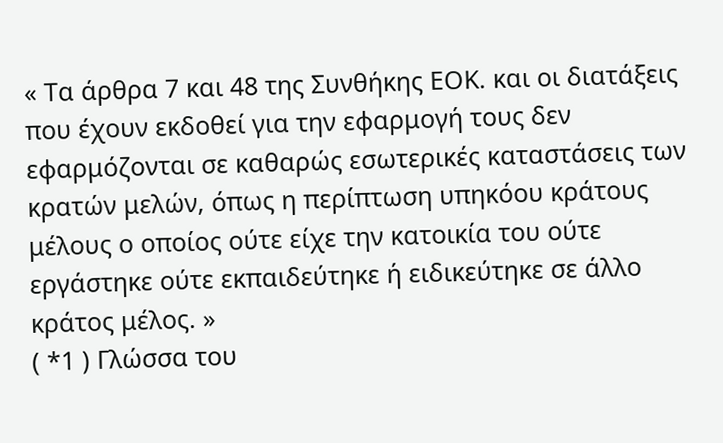« Τα άρθρα 7 και 48 της Συνθήκης ΕΟΚ. και οι διατάξεις που έχουν εκδοθεί για την εφαρμογή τους δεν εφαρμόζονται σε καθαρώς εσωτερικές καταστάσεις των κρατών μελών, όπως η περίπτωση υπηκόου κράτους μέλους ο οποίος ούτε είχε την κατοικία του ούτε εργάστηκε ούτε εκπαιδεύτηκε ή ειδικεύτηκε σε άλλο κράτος μέλος. »
( *1 ) Γλώσσα του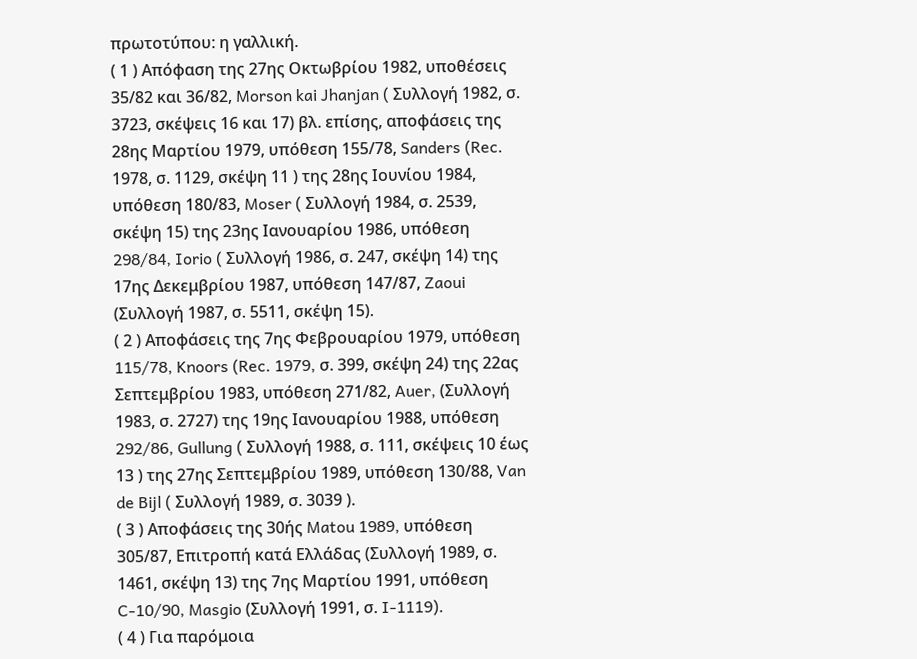πρωτοτύπου: η γαλλική.
( 1 ) Απόφαση της 27ης Οκτωβρίου 1982, υποθέσεις 35/82 και 36/82, Morson kai Jhanjan ( Συλλογή 1982, σ. 3723, σκέψεις 16 και 17) βλ. επίσης, αποφάσεις της 28ης Μαρτίου 1979, υπόθεση 155/78, Sanders (Rec. 1978, σ. 1129, σκέψη 11 ) της 28ης Ιουνίου 1984, υπόθεση 180/83, Moser ( Συλλογή 1984, σ. 2539, σκέψη 15) της 23ης Ιανουαρίου 1986, υπόθεση 298/84, Iorio ( Συλλογή 1986, σ. 247, σκέψη 14) της 17ης Δεκεμβρίου 1987, υπόθεση 147/87, Zaoui (Συλλογή 1987, σ. 5511, σκέψη 15).
( 2 ) Αποφάσεις της 7ης Φεβρουαρίου 1979, υπόθεση 115/78, Knoors (Rec. 1979, σ. 399, σκέψη 24) της 22ας Σεπτεμβρίου 1983, υπόθεση 271/82, Auer, (Συλλογή 1983, σ. 2727) της 19ης Ιανουαρίου 1988, υπόθεση 292/86, Gullung ( Συλλογή 1988, σ. 111, σκέψεις 10 έως 13 ) της 27ης Σεπτεμβρίου 1989, υπόθεση 130/88, Van de Bijl ( Συλλογή 1989, σ. 3039 ).
( 3 ) Αποφάσεις της 30ής Matou 1989, υπόθεση 305/87, Επιτροπή κατά Ελλάδας (Συλλογή 1989, σ. 1461, σκέψη 13) της 7ης Μαρτίου 1991, υπόθεση C-10/90, Masgio (Συλλογή 1991, σ. I-1119).
( 4 ) Για παρόμοια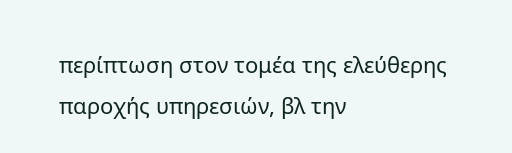περίπτωση στον τομέα της ελεύθερης παροχής υπηρεσιών, βλ την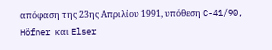απόφαση της 23ης Απριλίου 1991, υπόθεση C-41/90, Höfner και Elser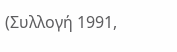(Συλλογή 1991,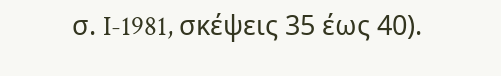σ. I-1981, σκέψεις 35 έως 40).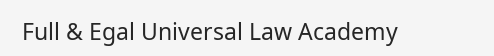Full & Egal Universal Law Academy